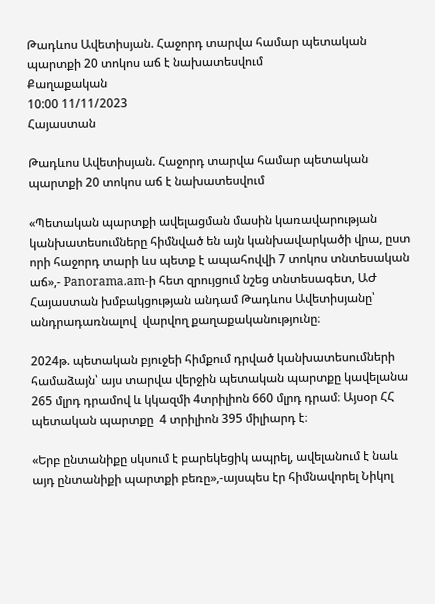Թադևոս Ավետիսյան. Հաջորդ տարվա համար պետական պարտքի 20 տոկոս աճ է նախատեսվում
Քաղաքական
10:00 11/11/2023
Հայաստան

Թադևոս Ավետիսյան. Հաջորդ տարվա համար պետական պարտքի 20 տոկոս աճ է նախատեսվում

«Պետական պարտքի ավելացման մասին կառավարության կանխատեսումները հիմնված են այն կանխավարկածի վրա, ըստ որի հաջորդ տարի ևս պետք է ապահովվի 7 տոկոս տնտեսական աճ»,- Panorama.am-ի հետ զրույցում նշեց տնտեսագետ, ԱԺ Հայաստան խմբակցության անդամ Թադևոս Ավետիսյանը՝ անդրադառնալով  վարվող քաղաքականությունը։

2024թ. պետական բյուջեի հիմքում դրված կանխատեսումների համաձայն՝ այս տարվա վերջին պետական պարտքը կավելանա 265 մլրդ դրամով և կկազմի 4տրիլիոն 660 մլրդ դրամ։ Այսօր ՀՀ պետական պարտքը  4 տրիլիոն 395 միլիարդ է։

«Երբ ընտանիքը սկսում է բարեկեցիկ ապրել, ավելանում է նաև այդ ընտանիքի պարտքի բեռը»,-այսպես էր հիմնավորել Նիկոլ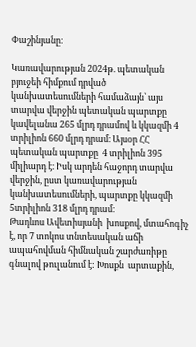Փաշինյանը։

Կառավարության 2024թ. պետական բյուջեի հիմքում դրված կանխատեսումների համաձայն՝ այս տարվա վերջին պետական պարտքը կավելանա 265 մլրդ դրամով և կկազմի 4 տրիլիոն 660 մլրդ դրամ։ Այսօր ՀՀ պետական պարտքը  4 տրիլիոն 395 միլիարդ է։ Իսկ արդեն հաջորդ տարվա վերջին, ըստ կառավարության կանխատեսումների, պարտքը կկազմի 5տրիլիոն 318 մլրդ դրամ։
Թադևոս Ավետիսյանի  խոսքով, մտահոգիչ է, որ 7 տոկոս տնտեսական աճի ապահովման հիմնական շարժառիթը գնալով թուլանում է: Խոսքն  արտաքին,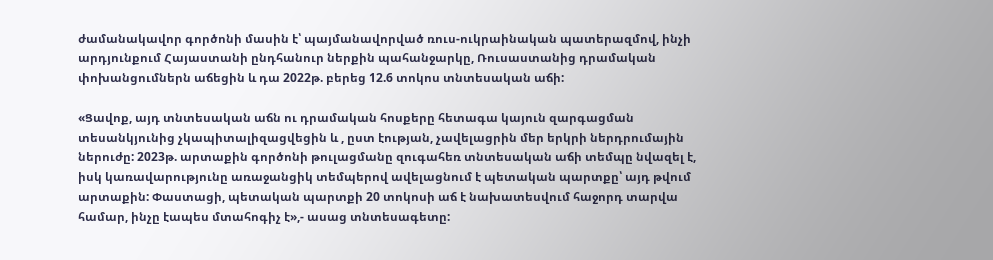ժամանակավոր գործոնի մասին է՝ պայմանավորված ռուս-ուկրաինական պատերազմով, ինչի արդյունքում Հայաստանի ընդհանուր ներքին պահանջարկը, Ռուսաստանից դրամական փոխանցումներն աճեցին և դա 2022թ. բերեց 12.6 տոկոս տնտեսական աճի:

«Ցավոք, այդ տնտեսական աճն ու դրամական հոսքերը հետագա կայուն զարգացման տեսանկյունից չկապիտալիզացվեցին և , ըստ էության, չավելացրին մեր երկրի ներդրումային ներուժը: 2023թ. արտաքին գործոնի թուլացմանը զուգահեռ տնտեսական աճի տեմպը նվազել է, իսկ կառավարությունը առաջանցիկ տեմպերով ավելացնում է պետական պարտքը՝ այդ թվում արտաքին: Փաստացի, պետական պարտքի 20 տոկոսի աճ է նախատեսվում հաջորդ տարվա համար, ինչը էապես մտահոգիչ է»,- ասաց տնտեսագետը: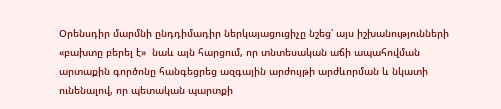Օրենսդիր մարմնի ընդդիմադիր ներկայացուցիչը նշեց՝ այս իշխանությունների «բախտը բերել է»  նաև այն հարցում, որ տնտեսական աճի ապահովման արտաքին գործոնը հանգեցրեց ազգային արժույթի արժևորման և նկատի ունենալով, որ պետական պարտքի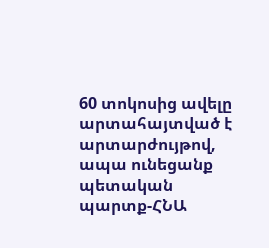60 տոկոսից ավելը արտահայտված է արտարժույթով, ապա ունեցանք պետական պարտք-ՀՆԱ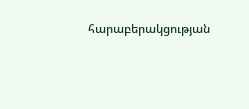հարաբերակցության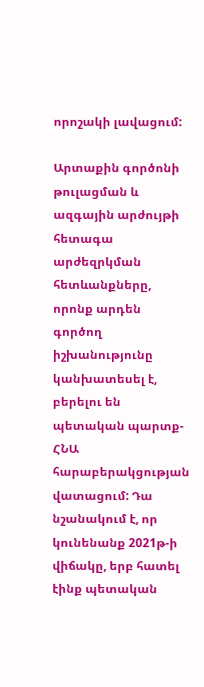որոշակի լավացում:

Արտաքին գործոնի թուլացման և ազգային արժույթի հետագա արժեզրկման հետևանքները, որոնք արդեն գործող իշխանությունը կանխատեսել է, բերելու են պետական պարտք-ՀՆԱ հարաբերակցության վատացում: Դա նշանակում է, որ կունենանք 2021թ-ի վիճակը, երբ հատել էինք պետական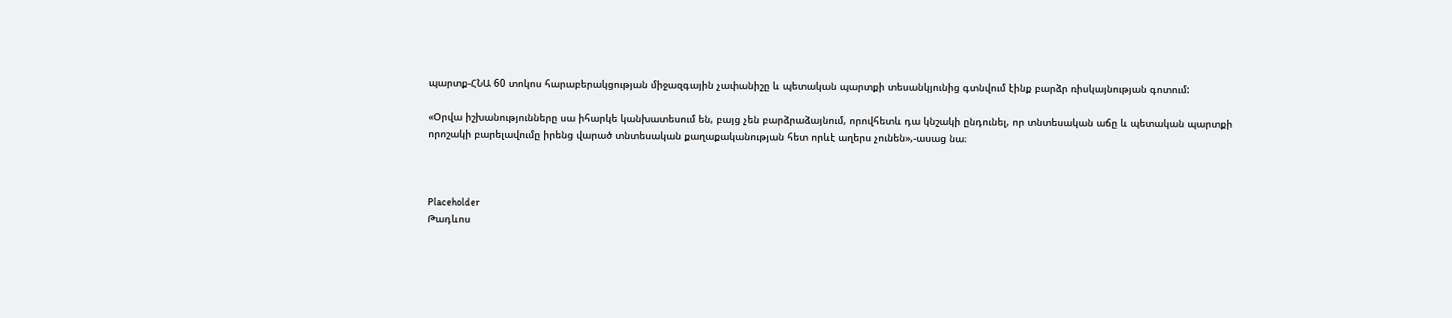պարտք-ՀՆԱ 60 տոկոս հարաբերակցության միջազգային չափանիշը և պետական պարտքի տեսանկյունից գտնվում էինք բարձր ռիսկայնության գոտում:

«Օրվա իշխանությունները սա իհարկե կանխատեսում են, բայց չեն բարձրաձայնում, որովհետև դա կնշակի ընդունել, որ տնտեսական աճը և պետական պարտքի որոշակի բարելավումը իրենց վարած տնտեսական քաղաքականության հետ որևէ աղերս չունեն»,-ասաց նա։



Placeholder
Թադևոս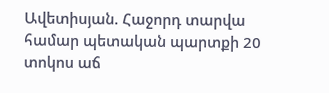Ավետիսյան. Հաջորդ տարվա համար պետական պարտքի 20 տոկոս աճ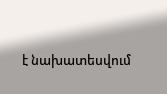է նախատեսվում